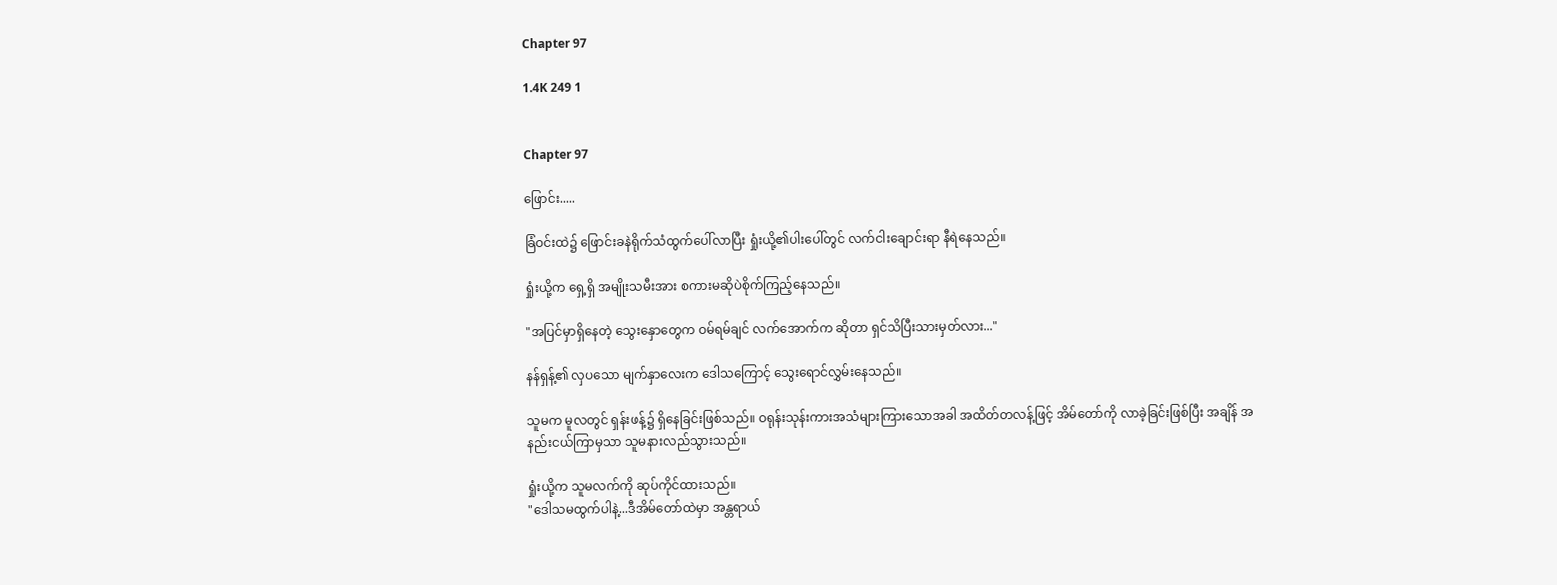Chapter 97

1.4K 249 1


Chapter 97

ဖြောင်း.....

ခြံဝင်းထဲ၌ ဖြောင်းခနဲရိုက်သံထွက်ပေါ်လာပြီး ရှုံးယို့၏ပါးပေါ်တွင် လက်ငါးချောင်းရာ နီရဲနေသည်။

ရှုံးယို့က ရှေ့ရှိ အမျိုးသမီးအား စကားမဆိုပဲစိုက်ကြည့်နေသည်။

"အပြင်မှာရှိနေတဲ့ သွေးနှောတွေက ဝမ်ရမ်ချင် လက်အောက်က ဆိုတာ ရှင်သိပြီးသားမှတ်လား..."

နန်ရှန့်၏ လှပသော မျက်နှာလေးက ဒေါသကြောင့် သွေးရောင်လွှမ်းနေသည်။

သူမက မူလတွင် ရှန်းဖန့်၌ ရှိနေခြင်းဖြစ်သည်။ ဝရုန်းသုန်းကားအသံများကြားသောအခါ အထိတ်တလန့်ဖြင့် အိမ်တော်ကို လာခဲ့ခြင်းဖြစ်ပြီး အချိန် အနည်းငယ်ကြာမှသာ သူမနားလည်သွားသည်။

ရှုံးယို့က သူမလက်ကို ဆုပ်ကိုင်ထားသည်။
"ဒေါသမထွက်ပါနဲ့...ဒီအိမ်တော်ထဲမှာ အန္တရာယ်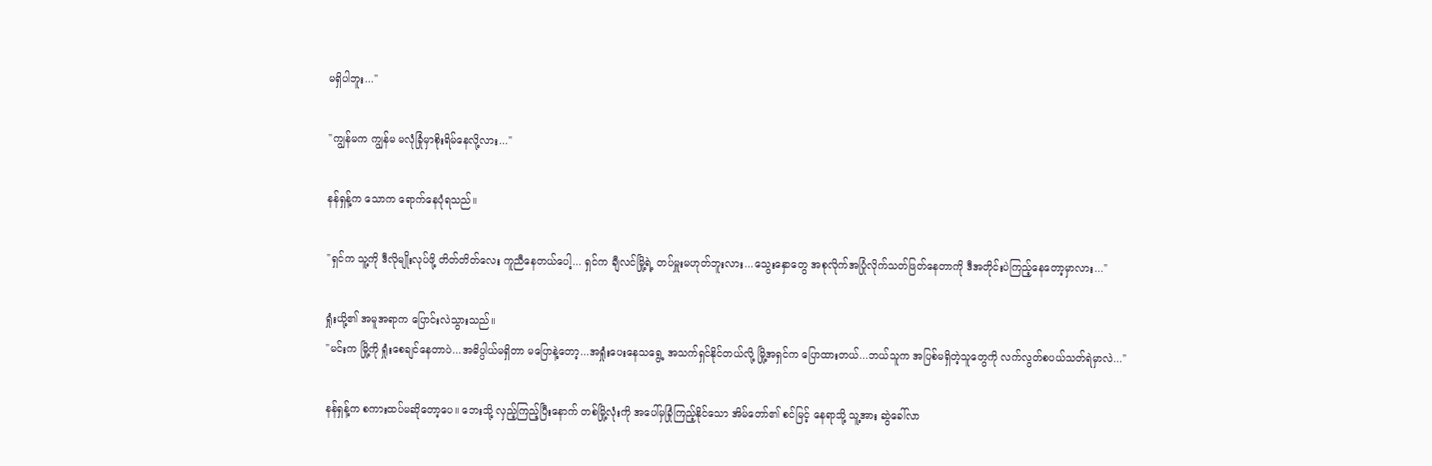မရှိပါဘူး..."

"ကျွန်မက ကျွန်မ မလုံခြုံမှာစိုးရိမ်နေလို့လား..."

နန်ရှန့်က သောက ရောက်နေပုံရသည်။

"ရှင်က သူ့ကို ဒီလိုမျိုးလုပ်ဖို့ တိတ်တိတ်လေး ကူညီနေတယ်ပေါ့... ရှင်က ချီလင်မြို့ရဲ့ တပ်မှူးမဟုတ်ဘူးလား...သွေးနှောတွေ အစုလိုက်အပြုံလိုက်သတ်ဖြတ်နေတာကို ဒီအတိုင်းပဲကြည့်နေတော့မှာလား..."

ရှုံးယို့၏ အမူအရာက ပြောင်းလဲသွားသည်။
"မင်းက မြို့ကို ရှုံးစေချင်နေတာပဲ...အဓိပ္ပါယ်မရှိတာ မပြောနဲ့တော့...အရှုံးပေးနေသရွေ့ အသက်ရှင်နိုင်တယ်လို့ မြို့အရှင်က ပြောထားတယ်...ဘယ်သူက အပြစ်မရှိတဲ့သူတွေကို လက်လွတ်စပယ်သတ်ရဲမှာလဲ..."

နန်ရှန့်က စကားထပ်မဆိုတော့ပေ။ ဘေးသို့ လှည့်ကြည့်ပြီးနောက် တစ်မြို့လုံးကို အပေါ်မှခြုံကြည့်နိုင်သော အိမ်တော်၏ စင်မြင့် နေရာသို့ သူ့အား ဆွဲခေါ်လာ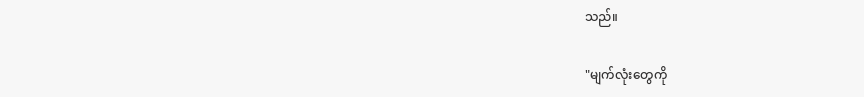သည်။

"မျက်လုံးတွေကို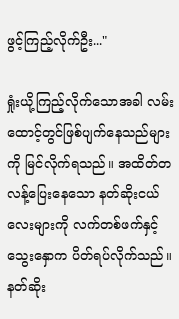ဖွင့်ကြည့်လိုက်ဦး..."

ရှုံးယို့ကြည့်လိုက်သောအခါ လမ်းထောင့်တွင်ဖြစ်ပျက်နေသည်များကို မြင်လိုက်ရသည်။ အထိတ်တလန့်ပြေးနေသော နတ်ဆိုးငယ်လေးများကို လက်တစ်ဖက်နှင့် သွေးနှောက ပိတ်ရပ်လိုက်သည်။ နတ်ဆိုး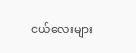ငယ်လေးများ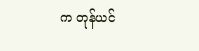က တုန်ယင်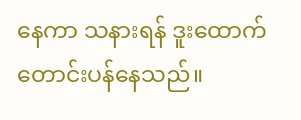နေကာ သနားရန် ဒူးထောက်တောင်းပန်နေသည်။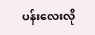ပန်းလေးလို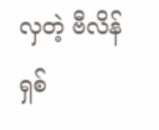လှတဲ့ ဗီလိန်ရှစ်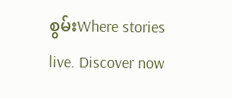စွမ်းWhere stories live. Discover now